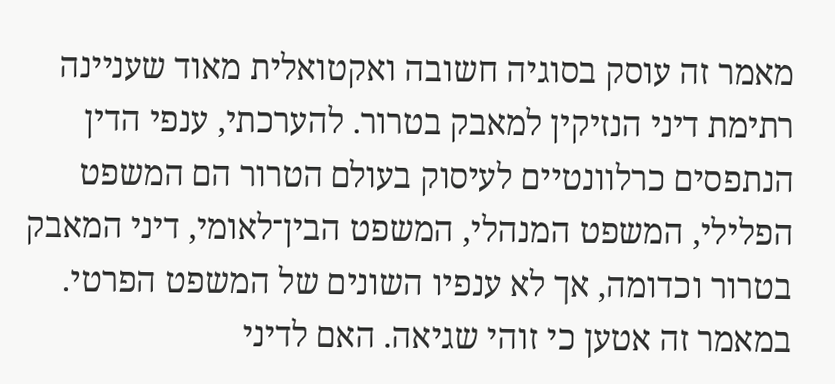מאמר זה עוסק בסוגיה חשובה ואקטואלית מאוד שעניינה רתימת דיני הנזיקין למאבק בטרור. להערכתי, ענפי הדין הנתפסים כרלוונטיים לעיסוק בעולם הטרור הם המשפט הפלילי, המשפט המנהלי, המשפט הבין־לאומי, דיני המאבק בטרור וכדומה, אך לא ענפיו השונים של המשפט הפרטי. במאמר זה אטען כי זוהי שגיאה. האם לדיני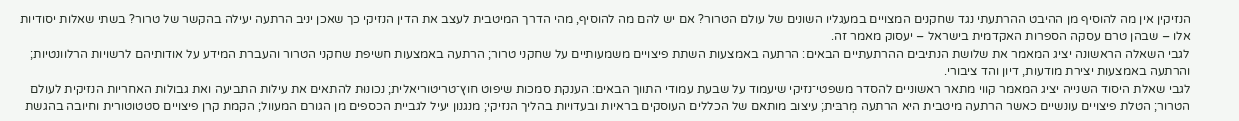הנזיקין אין מה להוסיף מן ההיבט ההרתעתי נגד שחקנים המצויים במעגליו השונים של עולם הטרור? אם יש להם מה להוסיף, מהי הדרך המיטבית לעצב את הדין הנזיקי כך שאכן יניב הרתעה יעילה בהקשר של טרור? בשתי שאלות יסודיות אלו – שבהן טרם עסקה הספרות האקדמית בישראל – יעסוק מאמר זה.
לגבי השאלה הראשונה יציג המאמר את שלושת הנתיבים ההרתעתיים הבאים: הרתעה באמצעות השתת פיצויים משמעותיים על שחקני טרור; הרתעה באמצעות חשיפת שחקני הטרור והעברת המידע על אודותיהם לרשויות הרלוונטיות; והרתעה באמצעות יצירת מודעות, דיון והד ציבורי.
לגבי שאלת היסוד השנייה יציג המאמר קווי מתאר ראשוניים להסדר משפטי־נזיקי שיעמוד על שבעת עמודי התווך הבאים: הענקת סמכות שיפוט חוץ־טריטוריאלית; נכונוּת להתאים את עילות התביעה ואת גבולות האחריות הנזיקית לעולם הטרור; הטלת פיצויים עונשיים כאשר הרתעה מיטבית היא הרתעה מְרבּית; עיצוב מותאם של הכללים העוסקים בראיות ובעדויות בהליך הנזיקי; מנגנון יעיל לגביית הכספים מן הגורם המעוול; הקמת קרן פיצויים סטטוטורית וחיובה בהגשת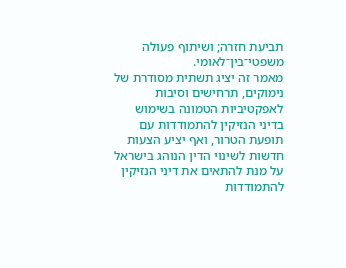תביעת חזרה; ושיתוף פעולה משפטי־בין־לאומי.
מאמר זה יציג תשתית מסודרת של נימוקים, תרחישים וסיבות לאפקטיביות הטמונה בשימוש בדיני הנזיקין להתמודדות עם תופעת הטרור, ואף יציע הצעות חדשות לשינוי הדין הנוהג בישראל על מנת להתאים את דיני הנזיקין להתמודדות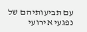עם תביעותיהם של נפגעי אירועי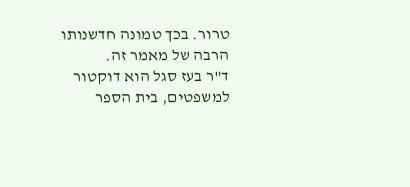טרור. בכך טמונה חדשנותו הרבה של מאמר זה.
ד"ר בעז סגל הוא דוקטור למשפטים, בית הספר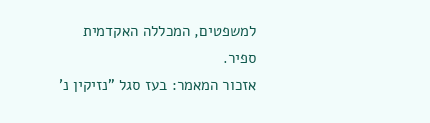למשפטים, המכללה האקדמית ספיר.
אזכור המאמר: בעז סגל "נזיקין נ'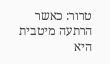טרור: כאשר הרתעה מיטבית היא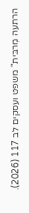הרתעה מְרבּית" משפט ועסקים לב 117 (2026).